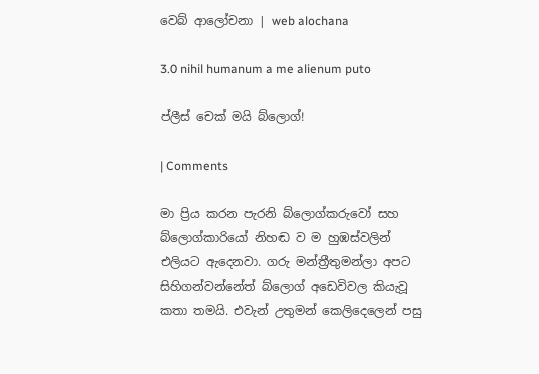වෙබ් ආලෝචනා | web alochana

3.0 nihil humanum a me alienum puto

ප්ලීස් චෙක් මයි බ්ලොග්!

| Comments

මා ප්‍රිය කරන පැරනි බ්ලොග්කරුවෝ සහ බ්ලොග්කාරියෝ නිහඬ ව ම හුඹස්වලින් එලියට ඇදෙනවා. ගරු මන්ත්‍රීතුමන්ලා අපට සිහිගන්වන්නේත් බ්ලොග් අඩෙවිවල කියැවූ කතා තමයි. එවැන් උතුමන් කෙලිදෙලෙන් පසු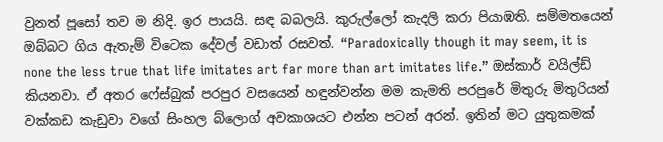වුනත් පූසෝ තව ම නිදි. ඉර පායයි. සඳ බබලයි. කුරුල්ලෝ කැදලි කරා පියාඹති. සම්මතයෙන් ඔබ්බට ගිය ඇතැම් විටෙක දේවල් වඩාත් රසවත්. “Paradoxically though it may seem, it is none the less true that life imitates art far more than art imitates life.” ඔස්කාර් වයිල්ඩ් කියනවා. ඒ අතර ෆේස්බුක් පරපුර වසයෙන් හඳුන්වන්න මම කැමති පරපුරේ මිතුරු මිතුරියන් වක්කඩ කැඩුවා වගේ සිංහල බ්ලොග් අවකාශයට එන්න පටන් අරන්. ඉතින් මට යුතුකමක්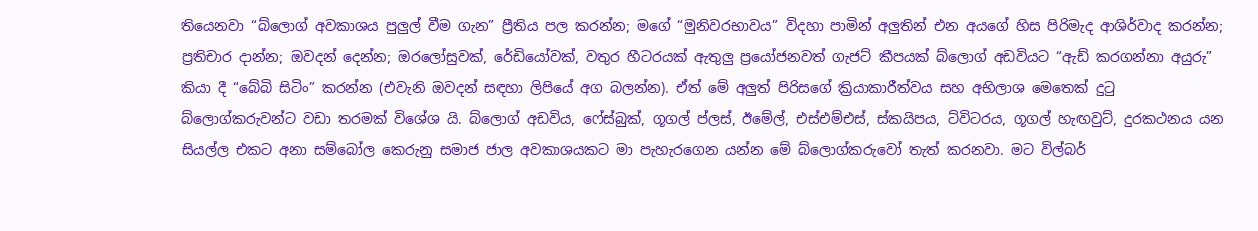තියෙනවා “බ්ලොග් අවකාශය පුලුල් වීම ගැන” ප්‍රීතිය පල කරන්න; මගේ “මුනිවරභාවය” විදහා පාමින් අලුතින් එන අයගේ හිස පිරිමැද ආශිර්වාද කරන්න; ප්‍රතිචාර දාන්න; ඔවදන් දෙන්න; ඔරලෝසුවක්, රේඩියෝවක්, වතුර හීටරයක් ඇතුලු ප්‍රයෝජනවත් ගැජට් කීපයක් බ්ලොග් අඩවියට “ඇඩ් කරගන්නා අයුරු” කියා දී “බේබි සිටිං” කරන්න (එවැනි ඔවදන් සඳහා ලිපියේ අග බලන්න). ඒත් මේ අලුත් පිරිසගේ ක්‍රියාකාරීත්වය සහ අභිලාශ මෙතෙක් දුටු බ්ලොග්කරුවන්ට වඩා තරමක් විශේශ යි. බ්ලොග් අඩවිය, ෆේස්බුක්, ගූගල් ප්ලස්, ඊමේල්, එස්එම්එස්, ස්කයිපය, ට්විටරය, ගූගල් හැඟවුට්, දුරකථනය යන සියල්ල එකට අනා සම්බෝල කෙරුනු සමාජ ජාල අවකාශයකට මා පැහැරගෙන යන්න මේ බ්ලොග්කරුවෝ තැත් කරනවා. මට විල්බර්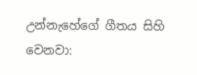උන්නැහේගේ ගීතය සිහි වෙනවා: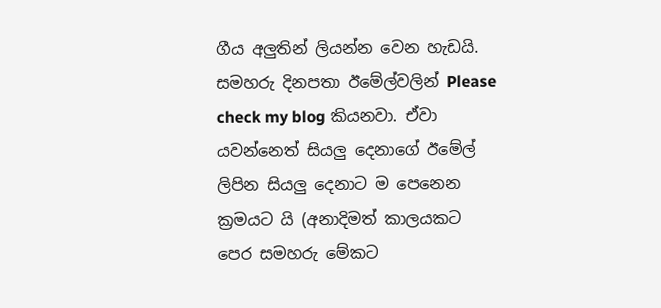ගීය අලුතින් ලියන්න වෙන හැඩයි. සමහරු දිනපතා ඊමේල්වලින් Please check my blog කියනවා. ඒවා යවන්නෙත් සියලු දෙනාගේ ඊමේල් ලිපින සියලු දෙනාට ම පෙනෙන ක්‍රමයට යි (අනාදිමත් කාලයකට පෙර සමහරු මේකට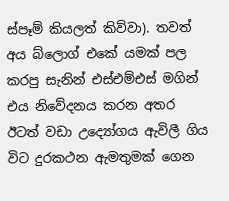ස්පෑම් කියලත් කිව්වා). තවත් අය බ්ලොග් එකේ යමක් පල කරපු සැනින් එස්එම්එස් මගින් එය නිවේදනය කරන අතර ඊටත් වඩා උද්‍යෝගය ඇවිලී ගිය විට දුරකථන ඇමතුමක් ගෙන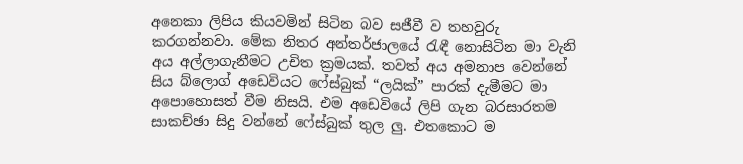අනෙකා ලිපිය කියවමින් සිටින බව සජීවී ව තහවුරු කරගන්නවා. මේක නිතර අන්තර්ජාලයේ රැඳී නොසිටින මා වැනි අය අල්ලාගැනීමට උචිත ක්‍රමයක්. තවත් අය අමනාප වෙන්නේ සිය බ්ලොග් අඩෙවියට ෆේස්බුක් “ලයික්” පාරක් දැමීමට මා අපොහොසත් වීම නිසයි. එම අඩෙවියේ ලිපි ගැන බරසාරතම සාකච්ඡා සිදු වන්නේ ෆේස්බුක් තුල ලු. එතකොට ම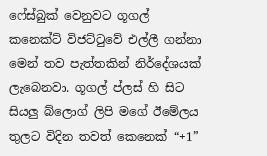ෆේස්බුක් වෙනුවට ගූගල් කනෙක්ට් විජට්ටුවේ එල්ලී ගන්නා මෙන් තව පැත්තකින් නිර්දේශයක් ලැබෙනවා. ගූගල් ප්ලස් හි සිට සියලු බ්ලොග් ලිපි මගේ ඊමේලය තුලට විදින තවත් කෙනෙක් “+1”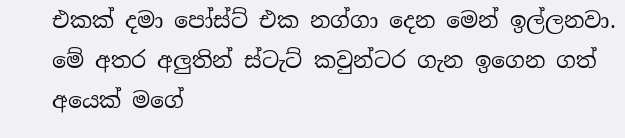එකක් දමා පෝස්ට් එක නග්ගා දෙන මෙන් ඉල්ලනවා. මේ අතර අලුතින් ස්ටැට් කවුන්ටර ගැන ඉගෙන ගත් අයෙක් මගේ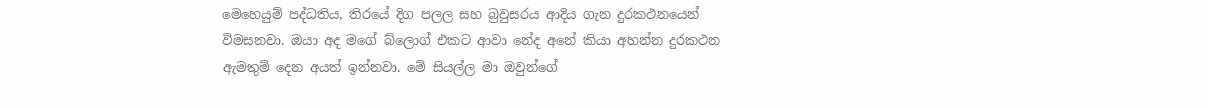මෙහෙයුම් පද්ධතිය, තිරයේ දිග පලල සහ බ්‍රවුසරය ආදිය ගැන දුරකථනයෙන් විමසනවා. ඔයා අද මගේ බ්ලොග් එකට ආවා නේද අනේ කියා අහන්න දුරකථන ඇමතුම් දෙන අයත් ඉන්නවා. මේ සියල්ල මා ඔවුන්ගේ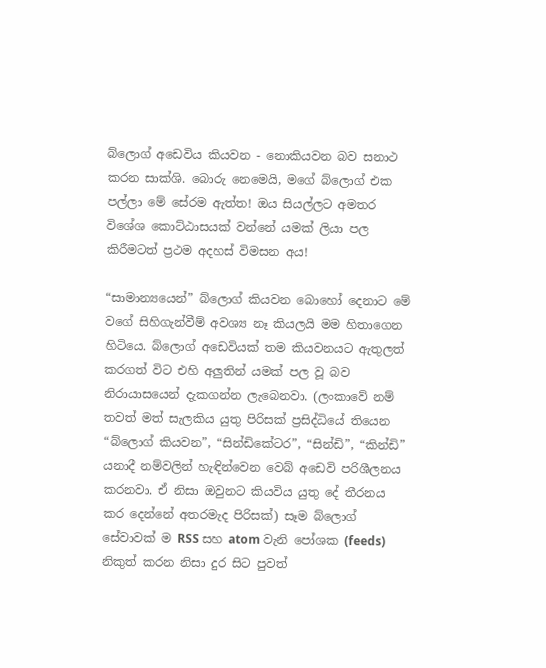බ්ලොග් අඩෙවිය කියවන - නොකියවන බව සනාථ කරන සාක්ශි. බොරු නෙමෙයි, මගේ බ්ලොග් එක පල්ලා මේ සේරම ඇත්ත! ඔය සියල්ලට අමතර විශේශ කොට්ඨාසයක් වන්නේ යමක් ලියා පල කිරීමටත් ප්‍රථම අදහස් විමසන අය!

“සාමාන්‍යයෙන්” බ්ලොග් කියවන බොහෝ දෙනාට මේ වගේ සිහිගැන්වීම් අවශ්‍ය නෑ කියලයි මම හිතාගෙන හිටියෙ. බ්ලොග් අඩෙවියක් තම කියවනයට ඇතුලත් කරගත් විට එහි අලුතින් යමක් පල වූ බව නිරායාසයෙන් දැකගන්න ලැබෙනවා. (ලංකාවේ නම් තවත් මත් සැලකිය යුතු පිරිසක් ප්‍රසිද්ධියේ තියෙන “බ්ලොග් කියවන”, “සින්ඩිකේටර”, “සින්ඩි”, “කින්ඩි” යනාදී නම්වලින් හැඳින්වෙන වෙබ් අඩෙවි පරිශීලනය කරනවා. ඒ නිසා ඔවුනට කියවිය යුතු දේ තීරනය කර දෙන්නේ අතරමැද පිරිසක්) සෑම බ්ලොග් සේවාවක් ම RSS සහ atom වැනි පෝශක (feeds) නිකුත් කරන නිසා දුර සිට පුවත්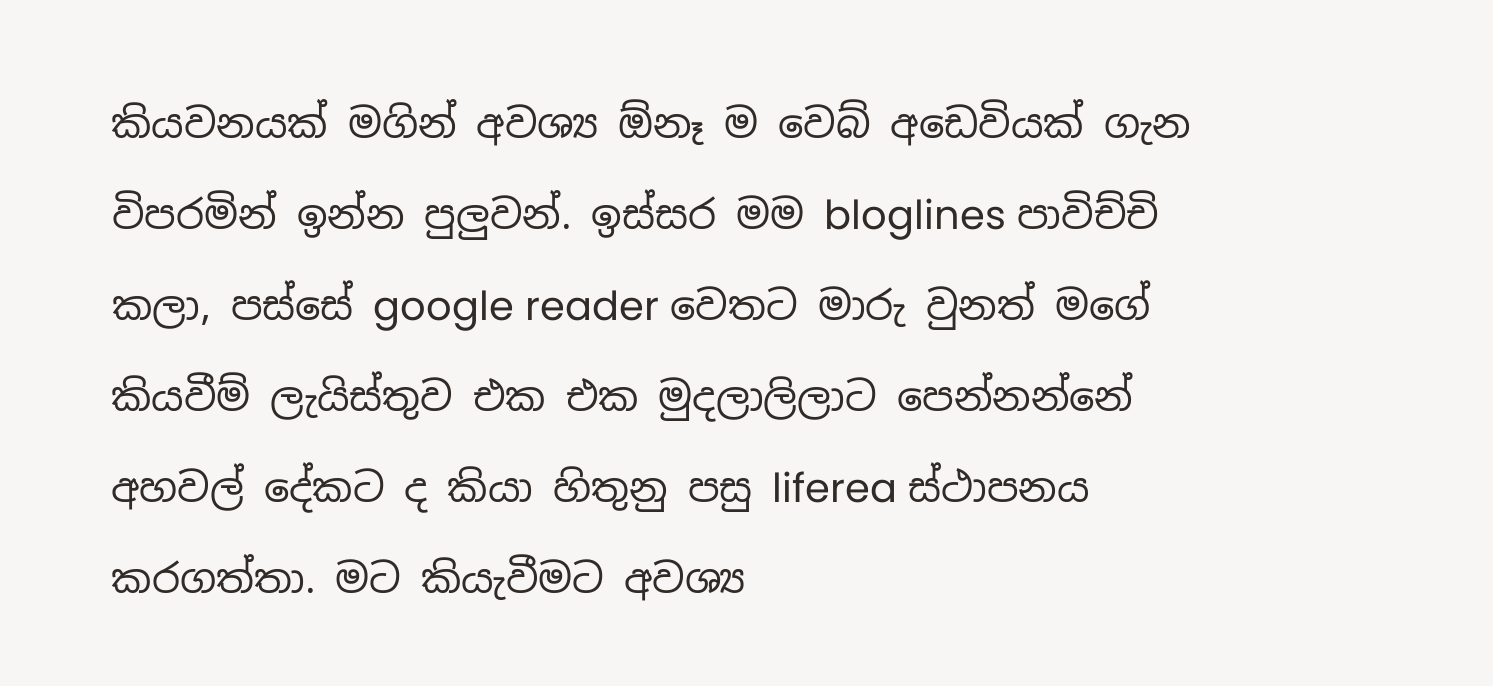කියවනයක් මගින් අවශ්‍ය ඕනෑ ම වෙබ් අඩෙවියක් ගැන විපරමින් ඉන්න පුලුවන්. ඉස්සර මම bloglines පාවිච්චි කලා, පස්සේ google reader වෙතට මාරු වුනත් මගේ කියවීම් ලැයිස්තුව එක එක මුදලාලිලාට පෙන්නන්නේ අහවල් දේකට ද කියා හිතුනු පසු liferea ස්ථාපනය කරගත්තා. මට කියැවීමට අවශ්‍ය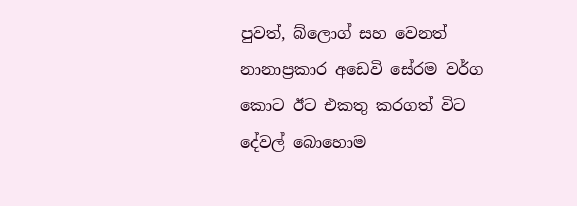පුවත්, බ්ලොග් සහ වෙනත් නානාප්‍රකාර අඩෙවි සේරම වර්ග කොට ඊට එකතු කරගත් විට දේවල් බොහොම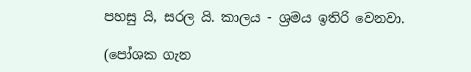පහසු යි, සරල යි. කාලය - ශ්‍රමය ඉතිරි වෙනවා.

(පෝශක ගැන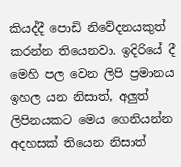කියද්දී පොඩි නිවේදනයකුත් කරන්න තියෙනවා. ඉදිරියේ දී මෙහි පල වෙන ලිපි ප්‍රමානය ඉහල යන නිසාත්, අලුත් ලිපිනයකට මෙය ගෙනියන්න අදහසක් තියෙන නිසාත්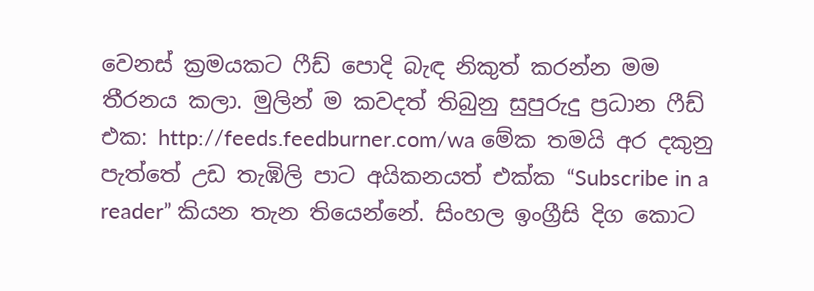වෙනස් ක්‍රමයකට ෆීඩ් පොදි බැඳ නිකුත් කරන්න මම තීරනය කලා. මුලින් ම කවදත් තිබුනු සුපුරුදු ප්‍රධාන ෆීඩ් එක: http://feeds.feedburner.com/wa මේක තමයි අර දකුනු පැත්තේ උඩ තැඹිලි පාට අයිකනයත් එක්ක “Subscribe in a reader” කියන තැන තියෙන්නේ. සිංහල ඉංග්‍රීසි දිග කොට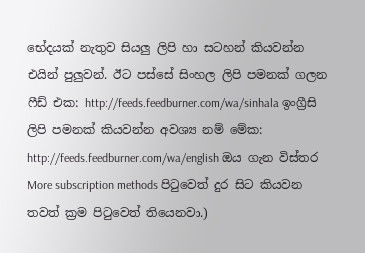භේදයක් නැතුව සියලු ලිපි හා සටහන් කියවන්න එයින් පුලුවන්. ඊට පස්සේ සිංහල ලිපි පමනක් ගලන ෆීඩ් එක: http://feeds.feedburner.com/wa/sinhala ඉංග්‍රීසි ලිපි පමනක් කියවන්න අවශ්‍ය නම් මේක: http://feeds.feedburner.com/wa/english ඔය ගැන විස්තර More subscription methods පිටුවෙත් දුර සිට කියවන තවත් ක්‍රම පිටුවෙත් තියෙනවා.)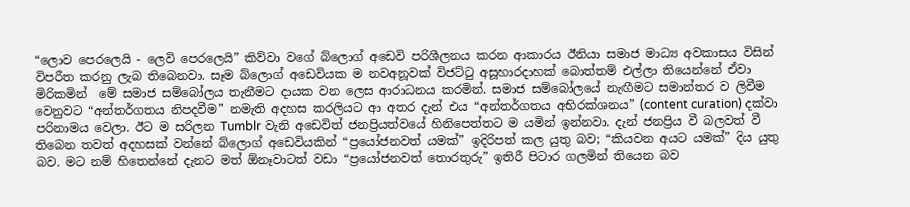“ලොව පෙරලෙයි - ලෙවි පෙරලෙයි” කිව්වා වගේ බ්ලොග් අඩෙවි පරිශීලනය කරන ආකාරය ඊනියා සමාජ මාධ්‍ය අවකාසය විසින් විපරීත කරනු ලැබ තිබෙනවා. සෑම බ්ලොග් අඩෙවියක ම නවඅනූවක් විජට්ටු අසූහාරදාහක් බොත්තම් එල්ලා තියෙන්නේ ඒවා මිරිකමින්  මේ සමාජ සම්බෝලය තැනීමට දායක වන ලෙස ආරාධනය කරමින්. සමාජ සම්බෝලයේ නැඟීමට සමාන්තර ව ලිවීම වෙනුවට “අන්තර්ගතය නිපදවීම” නමැති අදහස කරලියට ආ අතර දැන් එය “අන්තර්ගතය අභිරක්ශනය” (content curation) දක්වා පරිනාමය වෙලා. ඊට ම සරිලන Tumblr වැනි අඩෙවිත් ජනප්‍රියත්වයේ හිනිපෙත්තට ම යමින් ඉන්නවා. දැන් ජනප්‍රිය වී බලවත් වී තිබෙන තවත් අදහසක් වන්නේ බ්ලොග් අඩෙවියකින් “ප්‍රයෝජනවත් යමක්” ඉදිරිපත් කල යුතු බව; “කියවන අයට යමක්” දිය යුතු බව. මට නම් හිතෙන්නේ දැනට මත් ඕනෑවාටත් වඩා “ප්‍රයෝජනවත් තොරතුරු” ඉතිරී පිටාර ගලමින් තියෙන බව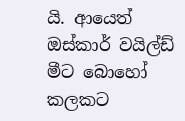යි. ආයෙත් ඔස්කාර් වයිල්ඩ් මීට බොහෝ කලකට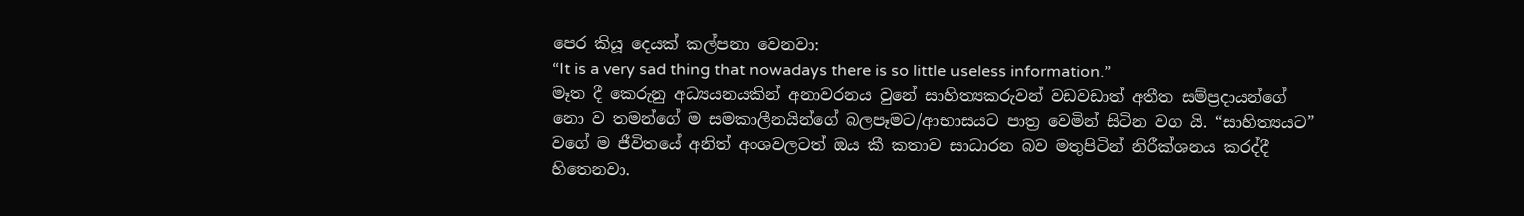පෙර කියූ දෙයක් කල්පනා වෙනවා:
“It is a very sad thing that nowadays there is so little useless information.”
මෑත දී කෙරුනු අධ්‍යයනයකින් අනාවරනය වුනේ සාහිත්‍යකරුවන් වඩවඩාත් අතීත සම්ප්‍රදායන්ගේ නො ව තමන්ගේ ම සමකාලීනයින්ගේ බලපෑමට/ආභාසයට පාත්‍ර වෙමින් සිටින වග යි. “සාහිත්‍යයට” වගේ ම ජීවිතයේ අනිත් අංශවලටත් ඔය කී කතාව සාධාරන බව මතුපිටින් නිරීක්ශනය කරද්දී හිතෙනවා.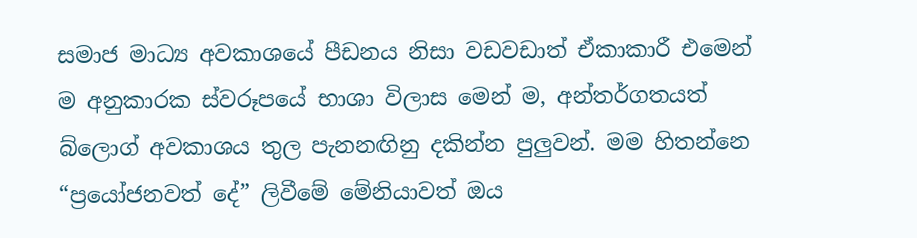සමාජ මාධ්‍ය අවකාශයේ පීඩනය නිසා වඩවඩාත් ඒකාකාරී එමෙන් ම අනුකාරක ස්වරූපයේ භාශා විලාස මෙන් ම, අන්තර්ගතයත් බ්ලොග් අවකාශය තුල පැනනඟිනු දකින්න පුලුවන්. මම හිතන්නෙ “ප්‍රයෝජනවත් දේ” ලිවීමේ මේනියාවත් ඔය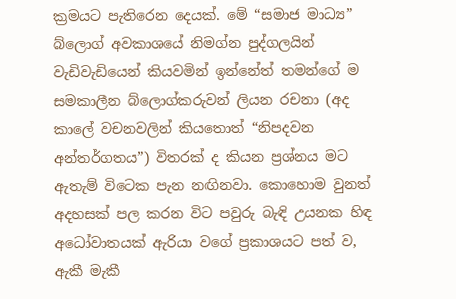ක්‍රමයට පැතිරෙන දෙයක්. මේ “සමාජ මාධ්‍ය” බ්ලොග් අවකාශයේ නිමග්න පුද්ගලයින් වැඩිවැඩියෙන් කියවමින් ඉන්නේත් තමන්ගේ ම සමකාලීන බ්ලොග්කරුවන් ලියන රචනා (අද කාලේ වචනවලින් කියතොත් “නිපදවන අන්තර්ගතය”) විතරක් ද කියන ප්‍රශ්නය මට ඇතැම් විටෙක පැන නඟිනවා. කොහොම වුනත් අදහසක් පල කරන විට පවුරු බැඳි උයනක හිඳ අධෝවාතයක් ඇරියා වගේ ප්‍රකාශයට පත් ව, ඇකී මැකී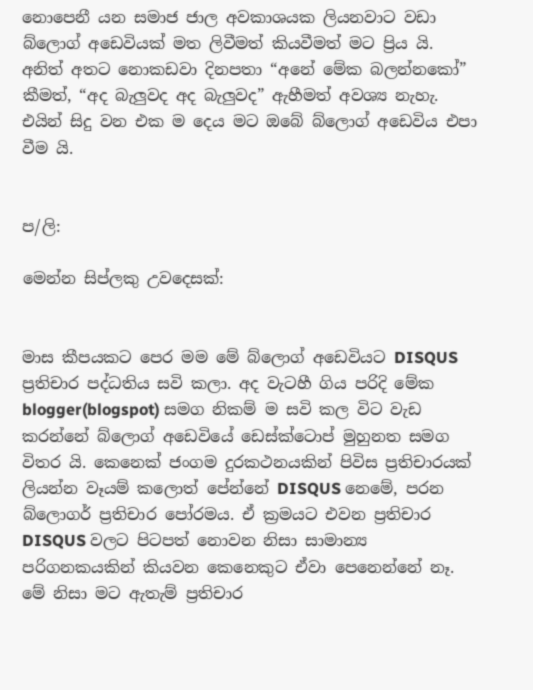නොපෙනී යන සමාජ ජාල අවකාශයක ලියනවාට වඩා බ්ලොග් අඩෙවියක් මත ලිවීමත් කියවීමත් මට ප්‍රිය යි. අනිත් අතට නොකඩවා දිනපතා “අනේ මේක බලන්නකෝ” කීමත්, “අද බැලුවද අද බැලුවද” ඇහීමත් අවශ්‍ය නැහැ. එයින් සිදු වන එක ම දෙය මට ඔබේ බ්ලොග් අඩෙවිය එපා වීම යි.


ප/ලි:

මෙන්න සිප්ලකු උවදෙසක්:


මාස කීපයකට පෙර මම මේ බ්ලොග් අඩෙවියට DISQUS ප්‍රතිචාර පද්ධතිය සවි කලා. අද වැටහී ගිය පරිදි මේක blogger(blogspot) සමග නිකම් ම සවි කල විට වැඩ කරන්නේ බ්ලොග් අඩෙවියේ ඩෙස්ක්ටොප් මුහුනත සමග විතර යි. කෙනෙක් ජංගම දුරකථනයකින් පිවිස ප්‍රතිචාරයක් ලියන්න වෑයම් කලොත් පේන්නේ DISQUS නෙමේ, පරන බ්ලොගර් ප්‍රතිචාර පෝරමය. ඒ ක්‍රමයට එවන ප්‍රතිචාර DISQUS වලට පිටපත් නොවන නිසා සාමාන්‍ය පරිගනකයකින් කියවන කෙනෙකුට ඒවා පෙනෙන්නේ නෑ. මේ නිසා මට ඇතැම් ප්‍රතිචාර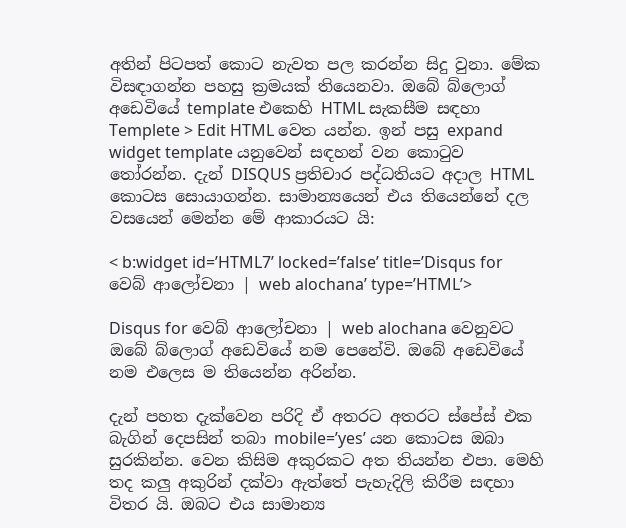අතින් පිටපත් කොට නැවත පල කරන්න සිදු වුනා. මේක විසඳාගන්න පහසු ක්‍රමයක් තියෙනවා. ඔබේ බ්ලොග් අඩෙවියේ template එකෙහි HTML සැකසීම සඳහා Templete > Edit HTML වෙත යන්න. ඉන් පසු expand widget template යනුවෙන් සඳහන් වන කොටුව තෝරන්න. දැන් DISQUS ප්‍රතිචාර පද්ධතියට අදාල HTML කොටස සොයාගන්න. සාමාන්‍යයෙන් එය තියෙන්නේ දල වසයෙන් මෙන්න මේ ආකාරයට යි:

< b:widget id=’HTML7’ locked=’false’ title=’Disqus for වෙබ් ආලෝචනා | web alochana’ type=’HTML’>

Disqus for වෙබ් ආලෝචනා | web alochana වෙනුවට ඔබේ බ්ලොග් අඩෙවියේ නම පෙනේවි. ඔබේ අඩෙවියේ නම එලෙස ම තියෙන්න අරින්න.

දැන් පහත දැක්වෙන පරිදි ඒ අතරට අතරට ස්පේස් එක බැගින් දෙපසින් තබා mobile=’yes’ යන කොටස ඔබා සුරකින්න. වෙන කිසිම අකුරකට අත තියන්න එපා. මෙහි තද කලු අකුරින් දක්වා ඇත්තේ පැහැදිලි කිරීම සඳහා විතර යි. ඔබට එය සාමාන්‍ය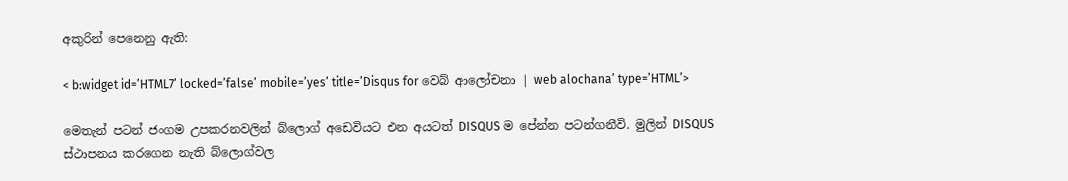අකුරින් පෙනෙනු ඇති:

< b:widget id=’HTML7’ locked=’false’ mobile=’yes’ title=’Disqus for වෙබ් ආලෝචනා | web alochana’ type=’HTML’>

මෙතැන් පටන් ජංගම උපකරනවලින් බ්ලොග් අඩෙවියට එන අයටත් DISQUS ම පේන්න පටන්ගනීවි. මුලින් DISQUS ස්ථාපනය කරගෙන නැති බ්ලොග්වල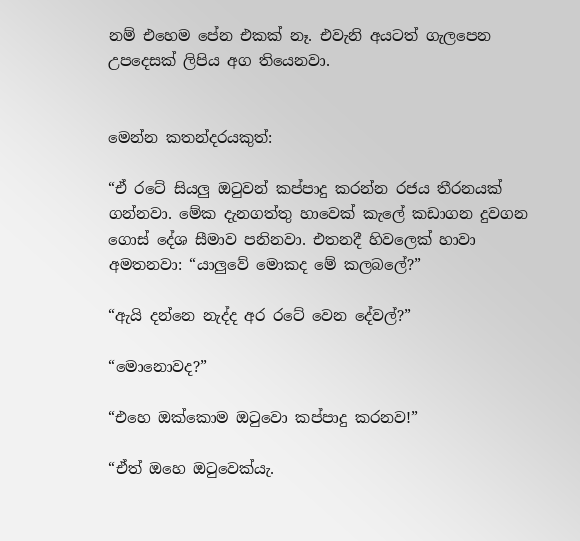නම් එහෙම පේන එකක් නෑ. එවැනි අයටත් ගැලපෙන උපදෙසක් ලිපිය අග තියෙනවා.


මෙන්න කතන්දරයකුත්:

“ඒ රටේ සියලු ඔටුවන් කප්පාදු කරන්න රජය තීරනයක් ගන්නවා. මේක දැනගත්තු හාවෙක් කැලේ කඩාගන දුවගන ගොස් දේශ සීමාව පනිනවා. එතනදී හිවලෙක් හාවා අමතනවා: “යාලුවේ මොකද මේ කලබලේ?”

“ඇයි දන්නෙ නැද්ද අර රටේ වෙන දේවල්?”

“මොනොවද?”

“එහෙ ඔක්කොම ඔටුවො කප්පාදු කරනව!”

“ඒත් ඔහෙ ඔටුවෙක්යැ.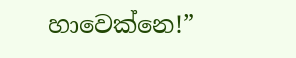හාවෙක්නෙ!”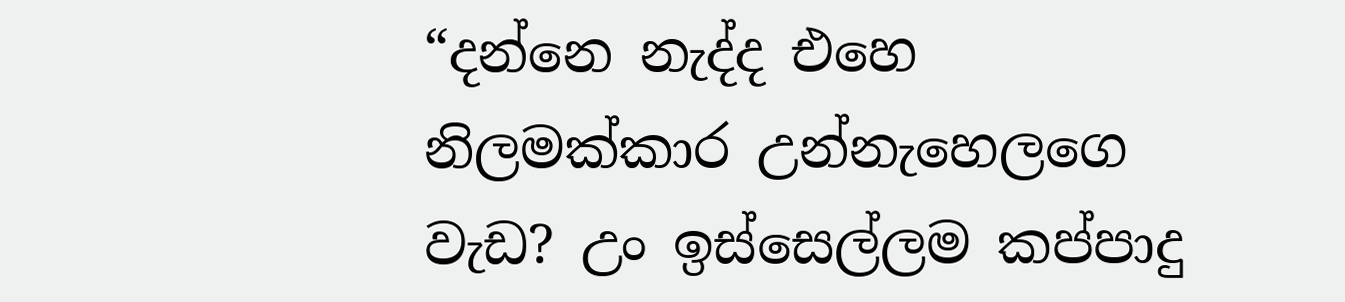“දන්නෙ නැද්ද එහෙ නිලමක්කාර උන්නැහෙලගෙ වැඩ? උං ඉස්සෙල්ලම කප්පාදු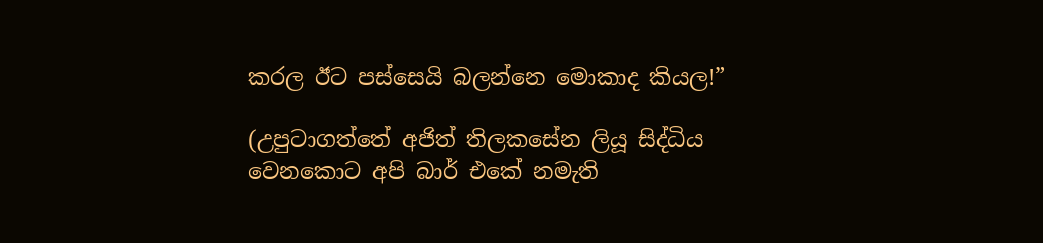කරල ඊට පස්සෙයි බලන්නෙ මොකාද කියල!”

(උපුටාගත්තේ අජිත් තිලකසේන ලියූ සිද්ධිය වෙනකොට අපි බාර් එකේ නමැති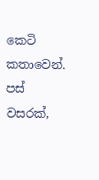කෙටි කතාවෙන්. පස් වසරක්,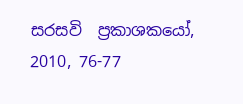සරසවි  ප්‍රකාශකයෝ, 2010, 76-77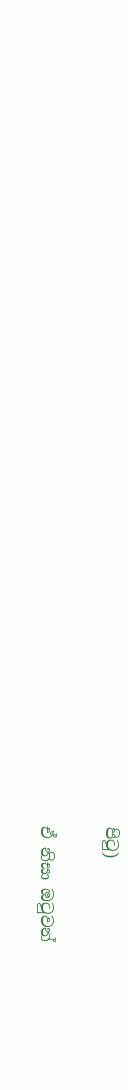පිටු)

ඒ නිසා ඔටුවන්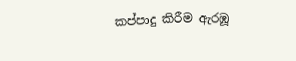කප්පාදු කිරීම ඇරඹූ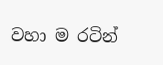වහා ම රටින්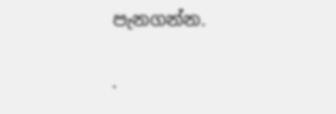පැනගන්න.

.